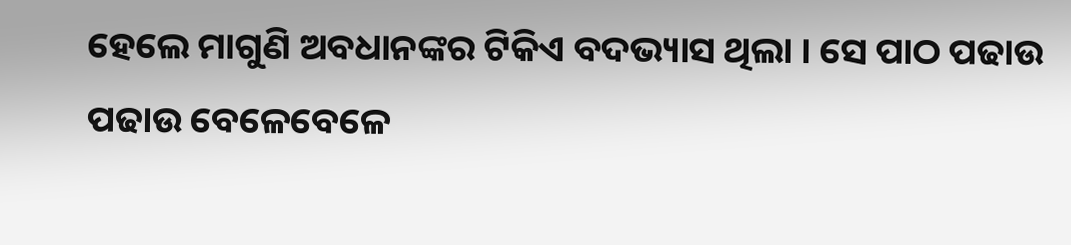ହେଲେ ମାଗୁଣି ଅବଧାନଙ୍କର ଟିକିଏ ବଦଭ୍ୟାସ ଥିଲା । ସେ ପାଠ ପଢାଉ ପଢାଉ ବେଳେବେଳେ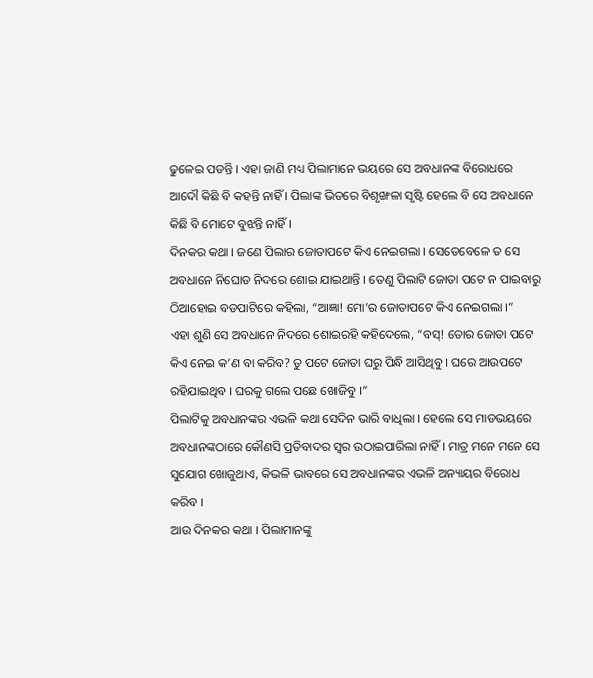ଢୁଳେଇ ପଡନ୍ତି । ଏହା ଜାଣି ମଧ୍ୟ ପିଲାମାନେ ଭୟରେ ସେ ଅବଧାନଙ୍କ ବିରୋଧରେ ଆଦୌ କିଛି ବି କହନ୍ତି ନାହିଁ । ପିଲାଙ୍କ ଭିତରେ ବିଶୃଙ୍ଖଳା ସୃଷ୍ଟି ହେଲେ ବି ସେ ଅବଧାନେ କିଛି ବି ମୋଟେ ବୁଝନ୍ତି ନାହିଁ ।
ଦିନକର କଥା । ଜଣେ ପିଲାର ଜୋତାପଟେ କିଏ ନେଇଗଲା । ସେତେବେଳେ ତ ସେ ଅବଧାନେ ନିଘୋଡ ନିଦରେ ଶୋଇ ଯାଇଥାନ୍ତି । ତେଣୁ ପିଲାଟି ଜୋତା ପଟେ ନ ପାଇବାରୁ ଠିଆହୋଇ ବଡପାଟିରେ କହିଲା, “ଆଜ୍ଞା! ମୋ’ର ଜୋତାପଟେ କିଏ ନେଇଗଲା ।”
ଏହା ଶୁଣି ସେ ଅବଧାନେ ନିଦରେ ଶୋଇରହି କହିଦେଲେ, “ବସ୍! ତୋର ଜୋତା ପଟେ କିଏ ନେଇ କ’ଣ ବା କରିବ? ତୁ ପଟେ ଜୋତା ଘରୁ ପିନ୍ଧି ଆସିଥିବୁ । ଘରେ ଆଉପଟେ ରହିଯାଇଥିବ । ଘରକୁ ଗଲେ ପଛେ ଖୋଜିବୁ ।”
ପିଲାଟିକୁ ଅବଧାନଙ୍କର ଏଭଳି କଥା ସେଦିନ ଭାରି ବାଧିଲା । ହେଲେ ସେ ମାଡଭୟରେ ଅବଧାନଙ୍କଠାରେ କୌଣସି ପ୍ରତିବାଦର ସ୍ୱର ଉଠାଇପାରିଲା ନାହିଁ । ମାତ୍ର ମନେ ମନେ ସେ ସୁଯୋଗ ଖୋଜୁଥାଏ, କିଭଳି ଭାବରେ ସେ ଅବଧାନଙ୍କର ଏଭଳି ଅନ୍ୟାୟର ବିରୋଧ କରିବ ।
ଆଉ ଦିନକର କଥା । ପିଲାମାନଙ୍କୁ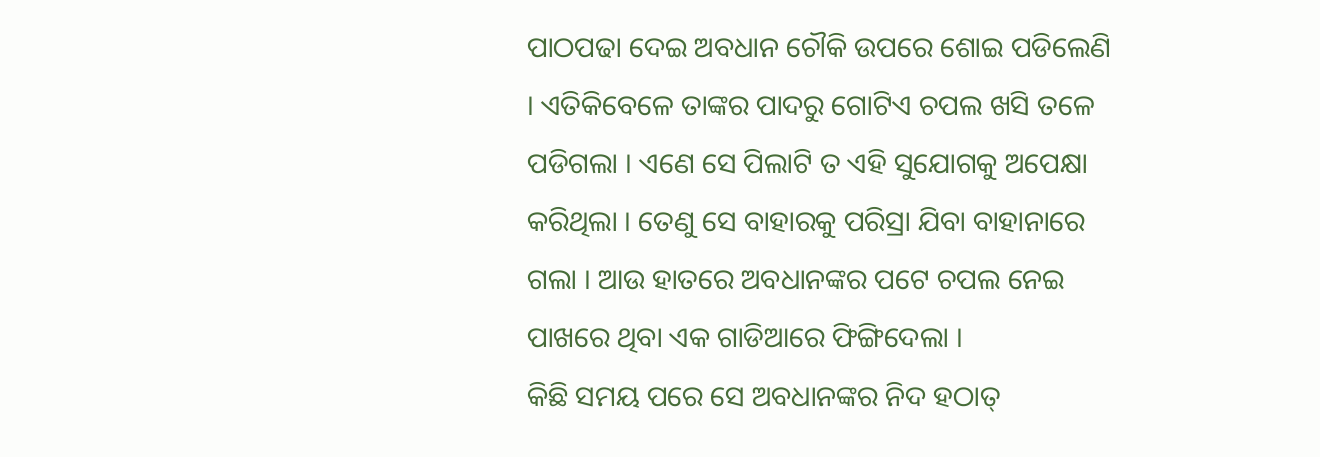ପାଠପଢା ଦେଇ ଅବଧାନ ଚୌକି ଉପରେ ଶୋଇ ପଡିଲେଣି । ଏତିକିବେଳେ ତାଙ୍କର ପାଦରୁ ଗୋଟିଏ ଚପଲ ଖସି ତଳେ ପଡିଗଲା । ଏଣେ ସେ ପିଲାଟି ତ ଏହି ସୁଯୋଗକୁ ଅପେକ୍ଷା କରିଥିଲା । ତେଣୁ ସେ ବାହାରକୁ ପରିସ୍ରା ଯିବା ବାହାନାରେ ଗଲା । ଆଉ ହାତରେ ଅବଧାନଙ୍କର ପଟେ ଚପଲ ନେଇ ପାଖରେ ଥିବା ଏକ ଗାଡିଆରେ ଫିଙ୍ଗିଦେଲା ।
କିଛି ସମୟ ପରେ ସେ ଅବଧାନଙ୍କର ନିଦ ହଠାତ୍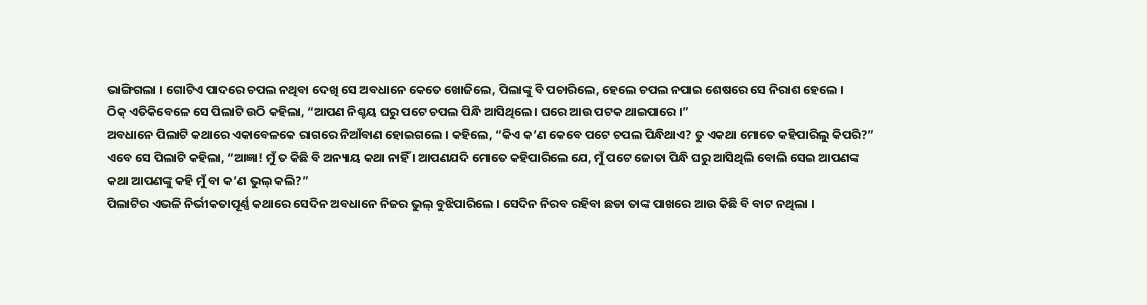ଭାଙ୍ଗିଗଲା । ଗୋଟିଏ ପାଦରେ ଚପଲ ନଥିବା ଦେଖି ସେ ଅବଧାନେ କେତେ ଖୋଜିଲେ, ପିଲାଙ୍କୁ ବି ପଚାରିଲେ, ହେଲେ ଚପଲ ନପାଇ ଶେଷରେ ସେ ନିରାଶ ହେଲେ ।
ଠିକ୍ ଏତିକିବେଳେ ସେ ପିଲାଟି ଉଠି କହିଲା, “ଆପଣ ନିଶ୍ଚୟ ଘରୁ ପଟେ ଚପଲ ପିନ୍ଧି ଆସିଥିଲେ । ଘରେ ଆଉ ପଟକ ଥାଇପାରେ ।”
ଅବଧାନେ ପିଲାଟି କଥାରେ ଏକାବେଳକେ ରାଗରେ ନିଆଁବାଣ ହୋଇଗଲେ । କହିଲେ, “କିଏ କ’ଣ କେବେ ପଟେ ଚପଲ ପିନ୍ଧିଥାଏ? ତୁ ଏକଥା ମୋତେ କହିପାରିଲୁ କିପରି?”
ଏବେ ସେ ପିଲାଟି କହିଲା, “ଆଜ୍ଞା! ମୁଁ ତ କିଛି ବି ଅନ୍ୟାୟ କଥା ନାହିଁ । ଆପଣଯଦି ମୋତେ କହିପାରିଲେ ଯେ, ମୁଁ ପଟେ ଜୋତା ପିନ୍ଧି ଘରୁ ଆସିଥିଲି ବୋଲି ସେଇ ଆପଣଙ୍କ କଥା ଆପଣଙ୍କୁ କହି ମୁଁ ବା କ’ଣ ଭୁଲ୍ କଲି?”
ପିଲାଟିର ଏଭଳି ନିର୍ଭୀକତାପୂର୍ଣ୍ଣ କଥାରେ ସେଦିନ ଅବଧାନେ ନିଜର ଭୁଲ୍ ବୁଝିପାରିଲେ । ସେଦିନ ନିରବ ରହିବା ଛଡା ତାଙ୍କ ପାଖରେ ଆଉ କିଛି ବି ବାଟ ନଥିଲା ।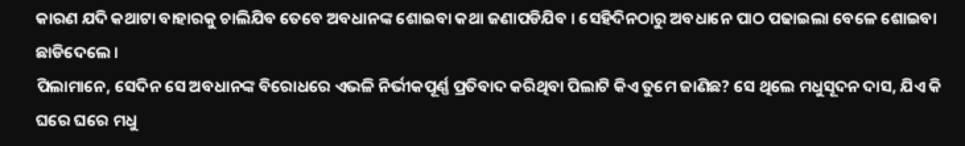କାରଣ ଯଦି କଥାଟା ବାହାରକୁ ଚାଲିଯିବ ତେବେ ଅବଧାନଙ୍କ ଶୋଇବା କଥା ଜଣାପଡିଯିବ । ସେହିଦିନଠାରୁ ଅବଧାନେ ପାଠ ପଢାଇଲା ବେଳେ ଶୋଇବା ଛାଡିଦେଲେ ।
ପିଲାମାନେ, ସେଦିନ ସେ ଅବଧାନଙ୍କ ବିରୋଧରେ ଏଭଳି ନିର୍ଭୀକପୂର୍ଣ୍ଣ ପ୍ରତିବାଦ କରିଥିବା ପିଲାଟି କିଏ ତୁମେ ଜାଣିଛ? ସେ ଥିଲେ ମଧୁସୂଦନ ଦାସ, ଯିଏ କି ଘରେ ଘରେ ମଧୁ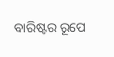ବାରିଷ୍ଟର ରୂପେ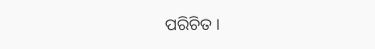ପରିଚିତ ।